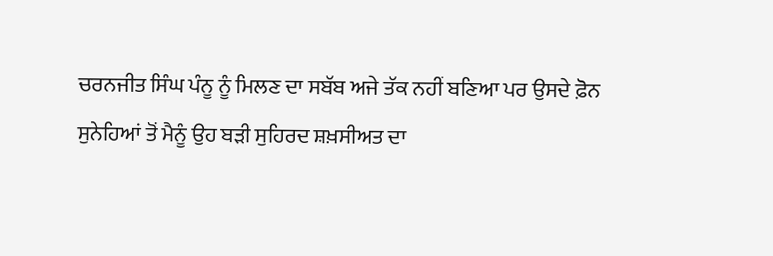ਚਰਨਜੀਤ ਸਿੰਘ ਪੰਨੂ ਨੂੰ ਮਿਲਣ ਦਾ ਸਬੱਬ ਅਜੇ ਤੱਕ ਨਹੀਂ ਬਣਿਆ ਪਰ ਉਸਦੇ ਫ਼ੋਨ ਸੁਨੇਹਿਆਂ ਤੋਂ ਮੈਨੂੰ ਉਹ ਬੜੀ ਸੁਹਿਰਦ ਸ਼ਖ਼ਸੀਅਤ ਦਾ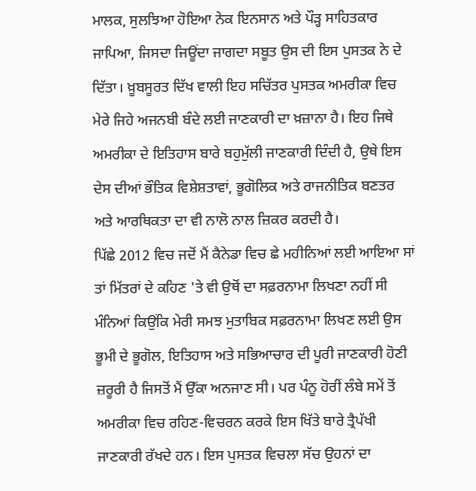ਮਾਲਕ, ਸੁਲਝਿਆ ਹੋਇਆ ਨੇਕ ਇਨਸਾਨ ਅਤੇ ਪੌੜ੍ਹ ਸਾਹਿਤਕਾਰ ਜਾਪਿਆ, ਜਿਸਦਾ ਜਿਊਂਦਾ ਜਾਗਦਾ ਸਬੂਤ ਉਸ ਦੀ ਇਸ ਪੁਸਤਕ ਨੇ ਦੇ ਦਿੱਤਾ। ਖ਼ੂਬਸੂਰਤ ਦਿੱਖ ਵਾਲੀ ਇਹ ਸਚਿੱਤਰ ਪੁਸਤਕ ਅਮਰੀਕਾ ਵਿਚ ਮੇਰੇ ਜਿਹੇ ਅਜਨਬੀ ਬੰਦੇ ਲਈ ਜਾਣਕਾਰੀ ਦਾ ਖ਼ਜ਼ਾਨਾ ਹੈ। ਇਹ ਜਿਥੇ ਅਮਰੀਕਾ ਦੇ ਇਤਿਹਾਸ ਬਾਰੇ ਬਹੁਮੁੱਲੀ ਜਾਣਕਾਰੀ ਦਿੰਦੀ ਹੈ, ਉਥੇ ਇਸ ਦੇਸ ਦੀਆਂ ਭੌਤਿਕ ਵਿਸ਼ੇਸ਼ਤਾਵਾਂ, ਭੂਗੋਲਿਕ ਅਤੇ ਰਾਜਨੀਤਿਕ ਬਣਤਰ ਅਤੇ ਆਰਥਿਕਤਾ ਦਾ ਵੀ ਨਾਲੋ ਨਾਲ ਜ਼ਿਕਰ ਕਰਦੀ ਹੈ।
ਪਿੱਛੇ 2012 ਵਿਚ ਜਦੋਂ ਮੈਂ ਕੈਨੇਡਾ ਵਿਚ ਛੇ ਮਹੀਨਿਆਂ ਲਈ ਆਇਆ ਸਾਂ ਤਾਂ ਮਿੱਤਰਾਂ ਦੇ ਕਹਿਣ 'ਤੇ ਵੀ ਉਥੋਂ ਦਾ ਸਫ਼ਰਨਾਮਾ ਲਿਖਣਾ ਨਹੀਂ ਸੀ ਮੰਨਿਆਂ ਕਿਉਂਕਿ ਮੇਰੀ ਸਮਝ ਮੁਤਾਬਿਕ ਸਫ਼ਰਨਾਮਾ ਲਿਖਣ ਲਈ ਉਸ ਭੂਮੀ ਦੇ ਭੂਗੋਲ, ਇਤਿਹਾਸ ਅਤੇ ਸਭਿਆਚਾਰ ਦੀ ਪੂਰੀ ਜਾਣਕਾਰੀ ਹੋਣੀ ਜ਼ਰੂਰੀ ਹੈ ਜਿਸਤੋਂ ਮੈਂ ਉੱਕਾ ਅਨਜਾਣ ਸੀ। ਪਰ ਪੰਨੂ ਹੋਰੀਂ ਲੰਬੇ ਸਮੇਂ ਤੋਂ ਅਮਰੀਕਾ ਵਿਚ ਰਹਿਣ-ਵਿਚਰਨ ਕਰਕੇ ਇਸ ਖਿੱਤੇ ਬਾਰੇ ਤ੍ਰੈਪੱਖੀ ਜਾਣਕਾਰੀ ਰੱਖਦੇ ਹਨ। ਇਸ ਪੁਸਤਕ ਵਿਚਲਾ ਸੱਚ ਉਹਨਾਂ ਦਾ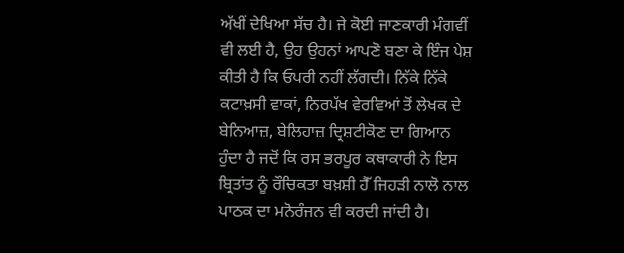ਅੱਖੀਂ ਦੇਖਿਆ ਸੱਚ ਹੈ। ਜੇ ਕੋਈ ਜਾਣਕਾਰੀ ਮੰਗਵੀਂ ਵੀ ਲਈ ਹੈ, ਉਹ ਉਹਨਾਂ ਆਪਣੋ ਬਣਾ ਕੇ ਇੰਜ ਪੇਸ਼ ਕੀਤੀ ਹੈ ਕਿ ਓਪਰੀ ਨਹੀਂ ਲੱਗਦੀ। ਨਿੱਕੇ ਨਿੱਕੇ ਕਟਾਖ਼ਸੀ ਵਾਕਾਂ, ਨਿਰਪੱਖ ਵੇਰਵਿਆਂ ਤੋਂ ਲੇਖਕ ਦੇ ਬੇਨਿਆਜ਼, ਬੇਲਿਹਾਜ਼ ਦ੍ਰਿਸ਼ਟੀਕੋਣ ਦਾ ਗਿਆਨ ਹੁੰਦਾ ਹੈ ਜਦੋਂ ਕਿ ਰਸ ਭਰਪੂਰ ਕਥਾਕਾਰੀ ਨੇ ਇਸ ਬ੍ਰਿਤਾਂਤ ਨੂੰ ਰੌਚਿਕਤਾ ਬਖ਼ਸ਼ੀ ਹੈੱ ਜਿਹੜੀ ਨਾਲੋ ਨਾਲ ਪਾਠਕ ਦਾ ਮਨੋਰੰਜਨ ਵੀ ਕਰਦੀ ਜਾਂਦੀ ਹੈ।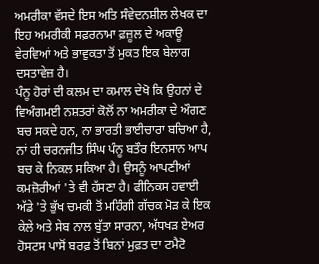ਅਮਰੀਕਾ ਵੱਸਦੇ ਇਸ ਅਤਿ ਸੰਵੇਦਨਸ਼ੀਲ ਲੇਖਕ ਦਾ ਇਹ ਅਮਰੀਕੀ ਸਫ਼ਰਨਾਮਾ ਫ਼ਜ਼ੂਲ ਦੇ ਅਕਾਊ ਵੇਰਵਿਆਂ ਅਤੇ ਭਾਵੁਕਤਾ ਤੋਂ ਮੁਕਤ ਇਕ ਬੇਲਾਗ ਦਸਤਾਵੇਜ਼ ਹੈ।
ਪੰਨੂ ਹੋਰਾਂ ਦੀ ਕਲਮ ਦਾ ਕਮਾਲ ਦੇਖੋ ਕਿ ਉਹਨਾਂ ਦੇ ਵਿਅੰਗਮਈ ਨਸ਼ਤਰਾਂ ਕੋਲੋਂ ਨਾ ਅਮਰੀਕਾ ਦੇ ਔਗਣ ਬਚ ਸਕਦੇ ਹਨ, ਨਾ ਭਾਰਤੀ ਭਾਈਚਾਰਾ ਬਚਿਆ ਹੈ, ਨਾਂ ਹੀ ਚਰਨਜੀਤ ਸਿੰਘ ਪੰਨੂ ਬਤੌਰ ਇਨਸਾਨ ਆਪ ਬਚ ਕੇ ਨਿਕਲ ਸਕਿਆ ਹੈ। ਉਸਨੂੰ ਆਪਣੀਆਂ ਕਮਜ਼ੋਰੀਆਂ 'ਤੇ ਵੀ ਹੱਸਣਾ ਹੈ। ਫੀਨਿਕਸ ਹਵਾਈ ਅੱਡੇ 'ਤੇ ਭੁੱਖ ਚਮਕੀ ਤੋਂ ਮਹਿੰਗੀ ਗੱਚਕ ਮੋੜ ਕੇ ਇਕ ਕੇਲੇ ਅਤੇ ਸੇਬ ਨਾਲ ਬੁੱਤਾ ਸਾਰਨਾ, ਅੱਧਖੜ ਏਅਰ ਹੋਸਟਸ ਪਾਸੋਂ ਬਰਫ਼ ਤੋਂ ਬਿਨਾਂ ਮੁਫ਼ਤ ਦਾ ਟਮੈਟੋ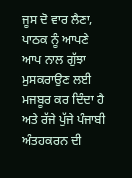ਜੂਸ ਦੋ ਵਾਰ ਲੈਣਾ, ਪਾਠਕ ਨੂੰ ਆਪਣੇ ਆਪ ਨਾਲ ਗੁੱਝਾ ਮੁਸਕਰਾਉਣ ਲਈ ਮਜਬੂਰ ਕਰ ਦਿੰਦਾ ਹੈ ਅਤੇ ਰੱਜੇ ਪੁੱਜੇ ਪੰਜਾਬੀ ਅੰਤਹਕਰਨ ਦੀ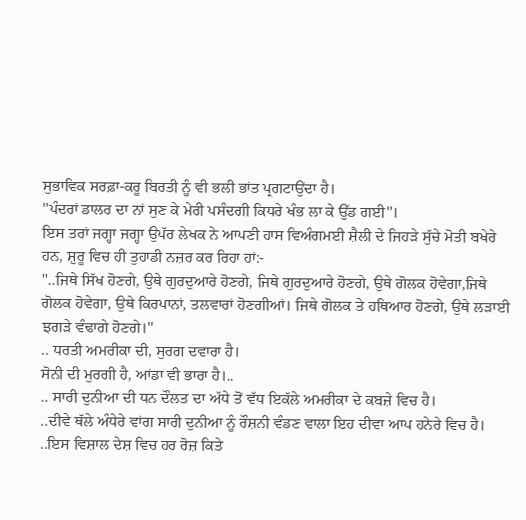ਸੁਭਾਵਿਕ ਸਰਫ਼ਾ-ਕਰੂ ਬਿਰਤੀ ਨੂੰ ਵੀ ਭਲੀ ਭਾਂਤ ਪ੍ਰਗਟਾਉਂਦਾ ਹੈ।
''ਪੰਦਰਾਂ ਡਾਲਰ ਦਾ ਨਾਂ ਸੁਣ ਕੇ ਮੇਰੀ ਪਸੰਦਗੀ ਕਿਧਰੇ ਖੰਭ ਲਾ ਕੇ ਉੱਡ ਗਈ''।
ਇਸ ਤਰਾਂ ਜਗ੍ਹਾ ਜਗ੍ਹਾ ਉਪੱਰ ਲੇਖਕ ਨੇ ਆਪਣੀ ਹਾਸ ਵਿਅੰਗਮਈ ਸ਼ੈਲੀ ਦੇ ਜਿਹੜੇ ਸੁੱਚੇ ਮੋਤੀ ਬਖੇਰੇ ਹਨ, ਸ਼ੁਰੂ ਵਿਚ ਹੀ ਤੁਹਾਡੀ ਨਜ਼ਰ ਕਰ ਰਿਹਾ ਹਾਂ:-
''..ਜਿਥੇ ਸਿੱਖ ਹੋਣਗੇ, ਉਥੇ ਗੁਰਦੁਆਰੇ ਹੋਣਗੇ, ਜਿਥੇ ਗੁਰਦੁਆਰੇ ਹੋਣਗੇ, ਉਥੇ ਗੋਲਕ ਹੋਵੇਗਾ,ਜਿਥੇ ਗੋਲਕ ਹੋਵੇਗਾ, ਉਥੇ ਕਿਰਪਾਨਾਂ, ਤਲਵਾਰਾਂ ਹੋਣਗੀਆਂ। ਜਿਥੇ ਗੋਲਕ ਤੇ ਹਥਿਆਰ ਹੋਣਗੇ, ਉਥੇ ਲੜਾਈ ਝਗੜੇ ਵੰਢਾਗੇ ਹੋਣਗੇ।''
.. ਧਰਤੀ ਅਮਰੀਕਾ ਦੀ, ਸੁਰਗ ਦਵਾਰਾ ਹੈ।
ਸੋਨੀ ਦੀ ਮੁਰਗੀ ਹੈ, ਆਂਡਾ ਵੀ ਭਾਰਾ ਹੈ।..
.. ਸਾਰੀ ਦੁਨੀਆ ਦੀ ਧਨ ਦੌਲਤ ਦਾ ਅੱਧੇ ਤੋਂ ਵੱਧ ਇਕੱਲੇ ਅਮਰੀਕਾ ਦੇ ਕਬਜ਼ੇ ਵਿਚ ਹੈ।
..ਦੀਵੇ ਥੱਲੇ ਅੰਧੇਰੇ ਵਾਂਗ ਸਾਰੀ ਦੁਨੀਆ ਨੂੰ ਰੌਸ਼ਨੀ ਵੰਡਣ ਵਾਲਾ ਇਹ ਦੀਵਾ ਆਪ ਹਨੇਰੇ ਵਿਚ ਹੈ।
..ਇਸ ਵਿਸ਼ਾਲ ਦੇਸ਼ ਵਿਚ ਹਰ ਰੋਜ਼ ਕਿਤੇ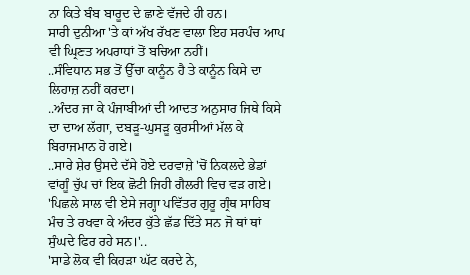ਨਾ ਕਿਤੇ ਬੰਬ ਬਾਰੂਦ ਦੇ ਛਾਣੇ ਵੱਜਦੇ ਹੀ ਹਨ।
ਸਾਰੀ ਦੁਨੀਆ 'ਤੇ ਕਾਂ ਅੱਖ ਰੱਖਣ ਵਾਲਾ ਇਹ ਸਰਪੰਚ ਆਪ ਵੀ ਘ੍ਰਿਣਤ ਅਪਰਾਧਾਂ ਤੋਂ ਬਚਿਆ ਨਹੀਂ।
..ਸੰਵਿਧਾਨ ਸਭ ਤੋਂ ਉੱਚਾ ਕਾਨੂੰਨ ਹੈ ਤੇ ਕਾਨੂੰਨ ਕਿਸੇ ਦਾ ਲਿਹਾਜ਼ ਨਹੀਂ ਕਰਦਾ।
..ਅੰਦਰ ਜਾ ਕੇ ਪੰਜਾਬੀਆਂ ਦੀ ਆਦਤ ਅਨੁਸਾਰ ਜਿਥੇ ਕਿਸੇ ਦਾ ਦਾਅ ਲੱਗਾ, ਦਬੜੂ-ਘੁਸੜੂ ਕੁਰਸੀਆਂ ਮੱਲ ਕੇ ਬਿਰਾਜਮਾਨ ਹੋ ਗਏ।
..ਸਾਰੇ ਸ਼ੇਰ ਉਸਦੇ ਦੱਸੇ ਹੋਏ ਦਰਵਾਜ਼ੇ 'ਚੋਂ ਨਿਕਲਦੇ ਭੇਡਾਂ ਵਾਂਗੂੰ ਚੁੱਪ ਚਾਂ ਇਕ ਛੋਟੀ ਜਿਹੀ ਗੈਲਰੀ ਵਿਚ ਵੜ ਗਏ।
'ਪਿਛਲੇ ਸਾਲ ਵੀ ਏਸੇ ਜਗ੍ਹਾ ਪਵਿੱਤਰ ਗੁਰੂ ਗ੍ਰੰਥ ਸਾਹਿਬ ਮੰਚ ਤੇ ਰਖਵਾ ਕੇ ਅੰਦਰ ਕੁੱਤੇ ਛੱਡ ਦਿੱਤੇ ਸਨ ਜੋ ਥਾਂ ਥਾਂ ਸੁੰਘਦੇ ਫਿਰ ਰਹੇ ਸਨ।'..
'ਸਾਡੇ ਲੋਕ ਵੀ ਕਿਹੜਾ ਘੱਟ ਕਰਦੇ ਨੇ,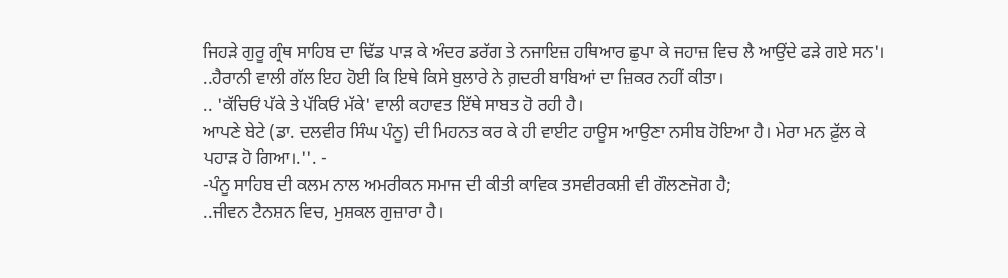ਜਿਹੜੇ ਗੁਰੂ ਗ੍ਰੰਥ ਸਾਹਿਬ ਦਾ ਢਿੱਡ ਪਾੜ ਕੇ ਅੰਦਰ ਡਰੱਗ ਤੇ ਨਜਾਇਜ਼ ਹਥਿਆਰ ਛੁਪਾ ਕੇ ਜਹਾਜ਼ ਵਿਚ ਲੈ ਆਉਂਦੇ ਫੜੇ ਗਏ ਸਨ'।
..ਹੈਰਾਨੀ ਵਾਲੀ ਗੱਲ ਇਹ ਹੋਈ ਕਿ ਇਥੇ ਕਿਸੇ ਬੁਲਾਰੇ ਨੇ ਗ਼ਦਰੀ ਬਾਬਿਆਂ ਦਾ ਜ਼ਿਕਰ ਨਹੀਂ ਕੀਤਾ।
.. 'ਕੱਚਿਓਂ ਪੱਕੇ ਤੇ ਪੱਕਿਓਂ ਮੱਕੇ' ਵਾਲੀ ਕਹਾਵਤ ਇੱਥੇ ਸਾਬਤ ਹੋ ਰਹੀ ਹੈ।
ਆਪਣੇ ਬੇਟੇ (ਡਾ. ਦਲਵੀਰ ਸਿੰਘ ਪੰਨੂ) ਦੀ ਮਿਹਨਤ ਕਰ ਕੇ ਹੀ ਵਾਈਟ ਹਾਊਸ ਆਉਣਾ ਨਸੀਬ ਹੋਇਆ ਹੈ। ਮੇਰਾ ਮਨ ਫ਼ੁੱਲ ਕੇ ਪਹਾੜ ਹੋ ਗਿਆ।.''. -
-ਪੰਨੂ ਸਾਹਿਬ ਦੀ ਕਲਮ ਨਾਲ ਅਮਰੀਕਨ ਸਮਾਜ ਦੀ ਕੀਤੀ ਕਾਵਿਕ ਤਸਵੀਰਕਸ਼ੀ ਵੀ ਗੌਲਣਜੋਗ ਹੈ;
..ਜੀਵਨ ਟੈਨਸ਼ਨ ਵਿਚ, ਮੁਸ਼ਕਲ ਗੁਜ਼ਾਰਾ ਹੈ।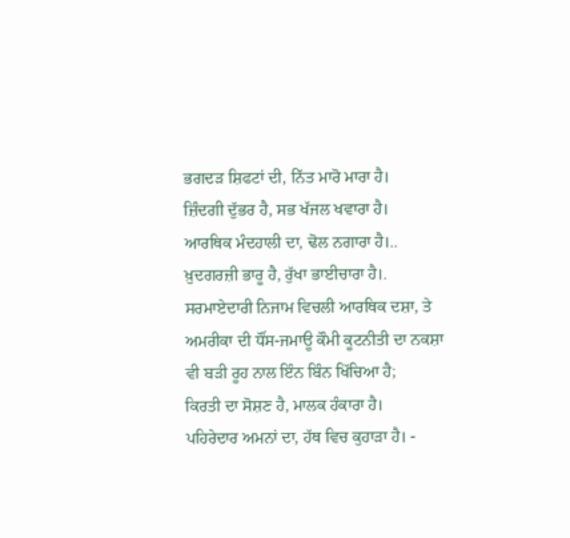ਭਗਦੜ ਸ਼ਿਫਟਾਂ ਦੀ, ਨਿੱਤ ਮਾਰੋ ਮਾਰਾ ਹੈ।
ਜ਼ਿੰਦਗੀ ਦੁੱਭਰ ਹੈ, ਸਭ ਖੱਜਲ ਖਵਾਰਾ ਹੈ।
ਆਰਥਿਕ ਮੰਦਹਾਲੀ ਦਾ, ਢੋਲ ਨਗਾਰਾ ਹੈ।..
ਖ਼ੁਦਗਰਜ਼ੀ ਭਾਰੂ ਹੈ, ਰੁੱਖਾ ਭਾਈਚਾਰਾ ਹੈ।.
ਸਰਮਾਏਦਾਰੀ ਨਿਜਾਮ ਵਿਚਲੀ ਆਰਥਿਕ ਦਸ਼ਾ, ਤੇ ਅਮਰੀਕਾ ਦੀ ਧੌਂਸ-ਜਮਾਊ ਕੌਮੀ ਕੂਟਨੀਤੀ ਦਾ ਨਕਸ਼ਾ ਵੀ ਬੜੀ ਰੂਹ ਨਾਲ ਇੰਨ ਬਿੰਨ ਖਿੱਚਿਆ ਹੈ;
ਕਿਰਤੀ ਦਾ ਸੋਸ਼ਣ ਹੈ, ਮਾਲਕ ਹੰਕਾਰਾ ਹੈ।
ਪਹਿਰੇਦਾਰ ਅਮਨਾਂ ਦਾ, ਹੱਥ ਵਿਚ ਕੁਹਾੜਾ ਹੈ। -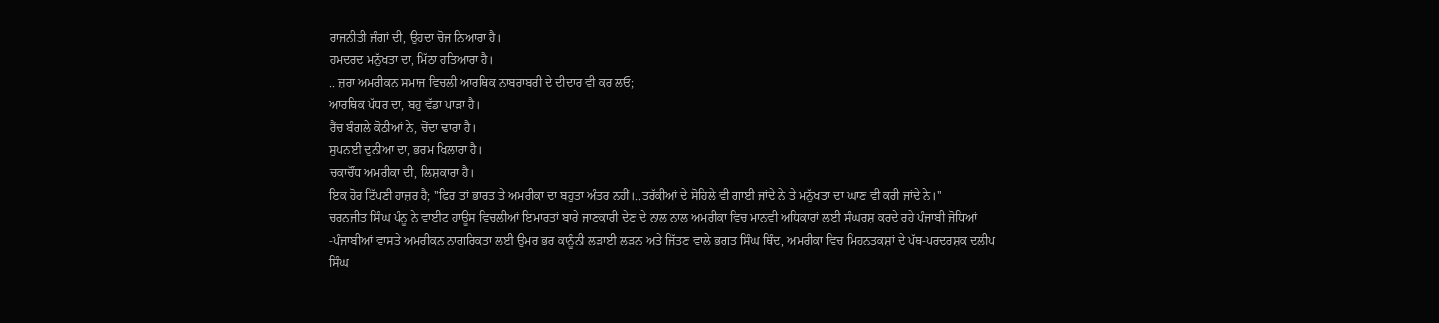ਰਾਜਨੀਤੀ ਜੰਗਾਂ ਦੀ, ਉਹਦਾ ਚੋਜ ਨਿਆਰਾ ਹੈ।
ਹਮਦਰਦ ਮਨੁੱਖਤਾ ਦਾ, ਮਿੱਠਾ ਹਤਿਆਰਾ ਹੈ।
.. ਜ਼ਰਾ ਅਮਰੀਕਨ ਸਮਾਜ ਵਿਚਲੀ ਆਰਥਿਕ ਨਾਬਰਾਬਰੀ ਦੇ ਦੀਦਾਰ ਵੀ ਕਰ ਲਓ;
ਆਰਥਿਕ ਪੱਧਰ ਦਾ, ਬਹੁ ਵੱਡਾ ਪਾੜਾ ਹੈ।
ਰੈਂਚ ਬੰਗਲੇ ਕੋਠੀਆਂ ਨੇ, ਚੋਂਦਾ ਢਾਰਾ ਹੈ।
ਸੁਪਨਈ ਦੁਨੀਆ ਦਾ, ਭਰਮ ਖਿਲਾਰਾ ਹੈ।
ਚਕਾਚੌਂਧ ਅਮਰੀਕਾ ਦੀ, ਲਿਸ਼ਕਾਰਾ ਹੈ।
ਇਕ ਹੋਰ ਟਿੱਪਣੀ ਹਾਜ਼ਰ ਹੈ; ''ਫਿਰ ਤਾਂ ਭਾਰਤ ਤੇ ਅਮਰੀਕਾ ਦਾ ਬਹੁਤਾ ਅੰਤਰ ਨਹੀਂ।..ਤਰੱਕੀਆਂ ਦੇ ਸੋਹਿਲੇ ਵੀ ਗਾਈ ਜਾਂਦੇ ਨੇ ਤੇ ਮਨੁੱਖਤਾ ਦਾ ਘਾਣ ਵੀ ਕਰੀ ਜਾਂਦੇ ਨੇ।''
ਚਰਨਜੀਤ ਸਿੰਘ ਪੰਨੂ ਨੇ ਵਾਈਟ ਹਾਊਸ ਵਿਚਲੀਆਂ ਇਮਾਰਤਾਂ ਬਾਰੇ ਜਾਣਕਾਰੀ ਦੇਣ ਦੇ ਨਾਲ ਨਾਲ ਅਮਰੀਕਾ ਵਿਚ ਮਾਨਵੀ ਅਧਿਕਾਰਾਂ ਲਈ ਸੰਘਰਸ਼ ਕਰਦੇ ਰਹੇ ਪੰਜਾਬੀ ਜੋਧਿਆਂ -ਪੰਜਾਬੀਆਂ ਵਾਸਤੇ ਅਮਰੀਕਨ ਨਾਗਰਿਕਤਾ ਲਈ ਉਮਰ ਭਰ ਕਾਨੂੰਨੀ ਲੜਾਈ ਲੜਨ ਅਤੇ ਜਿੱਤਣ ਵਾਲੇ ਭਗਤ ਸਿੰਘ ਥਿੰਦ, ਅਮਰੀਕਾ ਵਿਚ ਮਿਹਨਤਕਸ਼ਾਂ ਦੇ ਪੱਥ-ਪਰਦਰਸ਼ਕ ਦਲੀਪ ਸਿੰਘ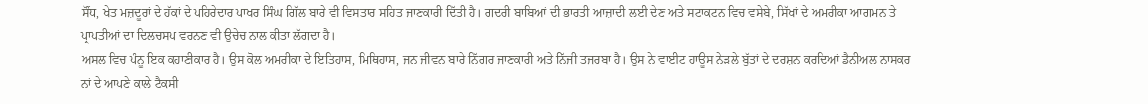ਸੌਂਧ, ਖੇਤ ਮਜ਼ਦੂਰਾਂ ਦੇ ਹੱਕਾਂ ਦੇ ਪਹਿਰੇਦਾਰ ਪਾਖਰ ਸਿੰਘ ਗਿੱਲ ਬਾਰੇ ਵੀ ਵਿਸਤਾਰ ਸਹਿਤ ਜਾਣਕਾਰੀ ਦਿੱਤੀ ਹੈ। ਗਦਰੀ ਬਾਬਿਆਂ ਦੀ ਭਾਰਤੀ ਆਜ਼ਾਦੀ ਲਈ ਦੇਣ ਅਤੇ ਸਟਾਕਟਨ ਵਿਚ ਵਸੇਬੇ, ਸਿੱਖਾਂ ਦੇ ਅਮਰੀਕਾ ਆਗਮਨ ਤੇ ਪ੍ਰਾਪਤੀਆਂ ਦਾ ਦਿਲਚਸਪ ਵਰਨਣ ਵੀ ਉਚੇਚ ਨਾਲ ਕੀਤਾ ਲੱਗਦਾ ਹੈ।
ਅਸਲ ਵਿਚ ਪੰਨੂ ਇਕ ਕਹਾਣੀਕਾਰ ਹੈ। ਉਸ ਕੋਲ ਅਮਰੀਕਾ ਦੇ ਇਤਿਹਾਸ, ਮਿਥਿਹਾਸ, ਜਨ ਜੀਵਨ ਬਾਰੇ ਨਿੱਗਰ ਜਾਣਕਾਰੀ ਅਤੇ ਨਿੱਜੀ ਤਜਰਬਾ ਹੈ। ਉਸ ਨੇ ਵਾਈਟ ਹਾਊਸ ਨੇੜਲੇ ਬੁੱਤਾਂ ਦੇ ਦਰਸ਼ਨ ਕਰਦਿਆਂ ਡੈਨੀਅਲ ਨਾਸਕਰ ਨਾਂ ਦੇ ਆਪਣੇ ਕਾਲੇ ਟੈਕਸੀ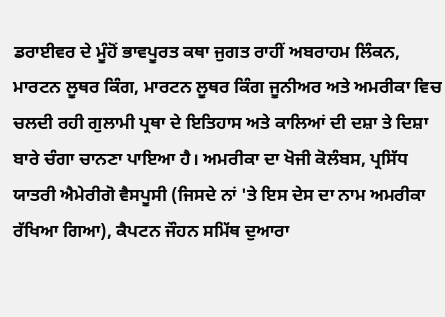ਡਰਾਈਵਰ ਦੇ ਮੂੰਹੋਂ ਭਾਵਪੂਰਤ ਕਥਾ ਜੁਗਤ ਰਾਹੀਂ ਅਬਰਾਹਮ ਲਿੰਕਨ, ਮਾਰਟਨ ਲੂਥਰ ਕਿੰਗ, ਮਾਰਟਨ ਲੂਥਰ ਕਿੰਗ ਜੂਨੀਅਰ ਅਤੇ ਅਮਰੀਕਾ ਵਿਚ ਚਲਦੀ ਰਹੀ ਗੁਲਾਮੀ ਪ੍ਰਥਾ ਦੇ ਇਤਿਹਾਸ ਅਤੇ ਕਾਲਿਆਂ ਦੀ ਦਸ਼ਾ ਤੇ ਦਿਸ਼ਾ ਬਾਰੇ ਚੰਗਾ ਚਾਨਣਾ ਪਾਇਆ ਹੈ। ਅਮਰੀਕਾ ਦਾ ਖੋਜੀ ਕੋਲੰਬਸ, ਪ੍ਰਸਿੱਧ ਯਾਤਰੀ ਐਮੇਰੀਗੋ ਵੈਸਪੂਸੀ (ਜਿਸਦੇ ਨਾਂ 'ਤੇ ਇਸ ਦੇਸ ਦਾ ਨਾਮ ਅਮਰੀਕਾ ਰੱਖਿਆ ਗਿਆ), ਕੈਪਟਨ ਜੌਹਨ ਸਮਿੱਥ ਦੁਆਰਾ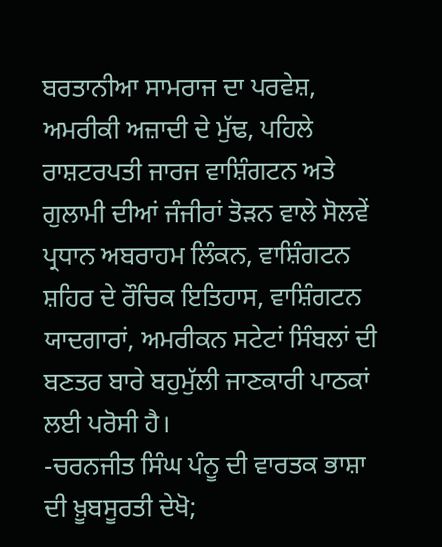ਬਰਤਾਨੀਆ ਸਾਮਰਾਜ ਦਾ ਪਰਵੇਸ਼, ਅਮਰੀਕੀ ਅਜ਼ਾਦੀ ਦੇ ਮੁੱਢ, ਪਹਿਲੇ ਰਾਸ਼ਟਰਪਤੀ ਜਾਰਜ ਵਾਸ਼ਿੰਗਟਨ ਅਤੇ ਗੁਲਾਮੀ ਦੀਆਂ ਜੰਜੀਰਾਂ ਤੋੜਨ ਵਾਲੇ ਸੋਲਵੇਂ ਪ੍ਰਧਾਨ ਅਬਰਾਹਮ ਲਿੰਕਨ, ਵਾਸ਼ਿੰਗਟਨ ਸ਼ਹਿਰ ਦੇ ਰੌਚਿਕ ਇਤਿਹਾਸ, ਵਾਸ਼ਿੰਗਟਨ ਯਾਦਗਾਰਾਂ, ਅਮਰੀਕਨ ਸਟੇਟਾਂ ਸਿੰਬਲਾਂ ਦੀ ਬਣਤਰ ਬਾਰੇ ਬਹੁਮੁੱਲੀ ਜਾਣਕਾਰੀ ਪਾਠਕਾਂ ਲਈ ਪਰੋਸੀ ਹੈ।
-ਚਰਨਜੀਤ ਸਿੰਘ ਪੰਨੂ ਦੀ ਵਾਰਤਕ ਭਾਸ਼ਾ ਦੀ ਖ਼ੂਬਸੂਰਤੀ ਦੇਖੋ;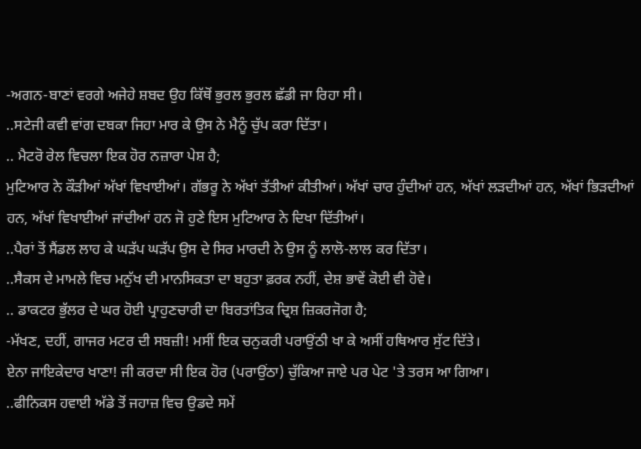-ਅਗਨ-ਬਾਣਾਂ ਵਰਗੇ ਅਜੇਹੇ ਸ਼ਬਦ ਉਹ ਕਿੱਥੋਂ ਭੁਰਲ ਭੁਰਲ ਛੱਡੀ ਜਾ ਰਿਹਾ ਸੀ।
..ਸਟੇਜੀ ਕਵੀ ਵਾਂਗ ਦਬਕਾ ਜਿਹਾ ਮਾਰ ਕੇ ਉਸ ਨੇ ਮੈਨੂੰ ਚੁੱਪ ਕਰਾ ਦਿੱਤਾ।
.. ਮੈਟਰੋ ਰੇਲ ਵਿਚਲਾ ਇਕ ਹੋਰ ਨਜ਼ਾਰਾ ਪੇਸ਼ ਹੈ;
ਮੁਟਿਆਰ ਨੇ ਕੌੜੀਆਂ ਅੱਖਾਂ ਵਿਖਾਈਆਂ। ਗੱਭਰੂ ਨੇ ਅੱਖਾਂ ਤੱਤੀਆਂ ਕੀਤੀਆਂ। ਅੱਖਾਂ ਚਾਰ ਹੁੰਦੀਆਂ ਹਨ, ਅੱਖਾਂ ਲੜਦੀਆਂ ਹਨ, ਅੱਖਾਂ ਭਿੜਦੀਆਂ ਹਨ, ਅੱਖਾਂ ਵਿਖਾਈਆਂ ਜਾਂਦੀਆਂ ਹਨ ਜੋ ਹੁਣੇ ਇਸ ਮੁਟਿਆਰ ਨੇ ਦਿਖਾ ਦਿੱਤੀਆਂ।
..ਪੈਰਾਂ ਤੋਂ ਸੈਂਡਲ ਲਾਹ ਕੇ ਘੜੱਪ ਘੜੱਪ ਉਸ ਦੇ ਸਿਰ ਮਾਰਦੀ ਨੇ ਉਸ ਨੂੰ ਲਾਲੋ-ਲਾਲ ਕਰ ਦਿੱਤਾ।
..ਸੈਕਸ ਦੇ ਮਾਮਲੇ ਵਿਚ ਮਨੁੱਖ ਦੀ ਮਾਨਸਿਕਤਾ ਦਾ ਬਹੁਤਾ ਫ਼ਰਕ ਨਹੀਂ, ਦੇਸ਼ ਭਾਵੇਂ ਕੋਈ ਵੀ ਹੋਵੇ।
.. ਡਾਕਟਰ ਭੁੱਲਰ ਦੇ ਘਰ ਹੋਈ ਪ੍ਰਾਹੁਣਚਾਰੀ ਦਾ ਬਿਰਤਾਂਤਿਕ ਦ੍ਰਿਸ਼ ਜ਼ਿਕਰਜੋਗ ਹੈ;
-ਮੱਖਣ, ਦਹੀਂ, ਗਾਜਰ ਮਟਰ ਦੀ ਸਬਜ਼ੀ! ਮਸੀਂ ਇਕ ਚਨੁਕਰੀ ਪਰਾਉਂਠੀ ਖਾ ਕੇ ਅਸੀਂ ਹਥਿਆਰ ਸੁੱਟ ਦਿੱਤੇ।
ਏਨਾ ਜਾਇਕੇਦਾਰ ਖਾਣਾ! ਜੀ ਕਰਦਾ ਸੀ ਇਕ ਹੋਰ (ਪਰਾਉਂਠਾ) ਚੁੱਕਿਆ ਜਾਏ ਪਰ ਪੇਟ 'ਤੇ ਤਰਸ ਆ ਗਿਆ।
..ਫੀਨਿਕਸ ਹਵਾਈ ਅੱਡੇ ਤੋਂ ਜਹਾਜ਼ ਵਿਚ ਉਡਦੇ ਸਮੇਂ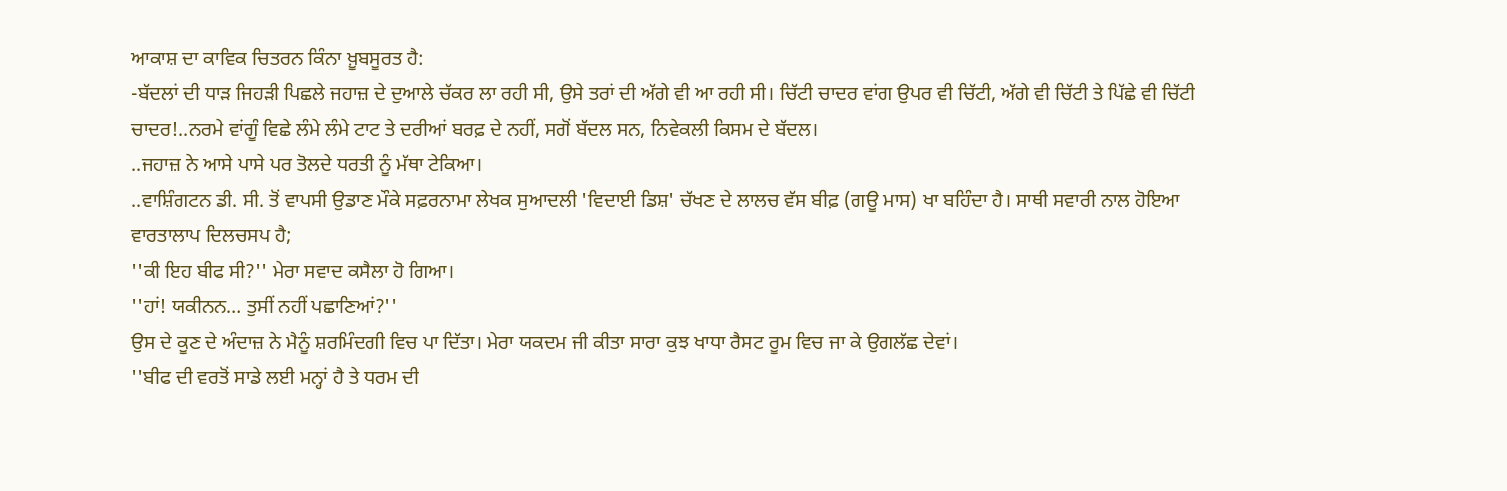ਆਕਾਸ਼ ਦਾ ਕਾਵਿਕ ਚਿਤਰਨ ਕਿੰਨਾ ਖ਼ੂਬਸੂਰਤ ਹੈ:
-ਬੱਦਲਾਂ ਦੀ ਧਾੜ ਜਿਹੜੀ ਪਿਛਲੇ ਜਹਾਜ਼ ਦੇ ਦੁਆਲੇ ਚੱਕਰ ਲਾ ਰਹੀ ਸੀ, ਉਸੇ ਤਰਾਂ ਦੀ ਅੱਗੇ ਵੀ ਆ ਰਹੀ ਸੀ। ਚਿੱਟੀ ਚਾਦਰ ਵਾਂਗ ਉਪਰ ਵੀ ਚਿੱਟੀ, ਅੱਗੇ ਵੀ ਚਿੱਟੀ ਤੇ ਪਿੱਛੇ ਵੀ ਚਿੱਟੀ ਚਾਦਰ!..ਨਰਮੇ ਵਾਂਗੂੰ ਵਿਛੇ ਲੰਮੇ ਲੰਮੇ ਟਾਟ ਤੇ ਦਰੀਆਂ ਬਰਫ਼ ਦੇ ਨਹੀਂ, ਸਗੋਂ ਬੱਦਲ ਸਨ, ਨਿਵੇਕਲੀ ਕਿਸਮ ਦੇ ਬੱਦਲ।
..ਜਹਾਜ਼ ਨੇ ਆਸੇ ਪਾਸੇ ਪਰ ਤੋਲਦੇ ਧਰਤੀ ਨੂੰ ਮੱਥਾ ਟੇਕਿਆ।
..ਵਾਸ਼ਿੰਗਟਨ ਡੀ. ਸੀ. ਤੋਂ ਵਾਪਸੀ ਉਡਾਣ ਮੌਕੇ ਸਫ਼ਰਨਾਮਾ ਲੇਖਕ ਸੁਆਦਲੀ 'ਵਿਦਾਈ ਡਿਸ਼' ਚੱਖਣ ਦੇ ਲਾਲਚ ਵੱਸ ਬੀਫ਼ (ਗਊ ਮਾਸ) ਖਾ ਬਹਿੰਦਾ ਹੈ। ਸਾਥੀ ਸਵਾਰੀ ਨਾਲ ਹੋਇਆ ਵਾਰਤਾਲਾਪ ਦਿਲਚਸਪ ਹੈ;
''ਕੀ ਇਹ ਬੀਫ ਸੀ?'' ਮੇਰਾ ਸਵਾਦ ਕਸੈਲਾ ਹੋ ਗਿਆ।
''ਹਾਂ! ਯਕੀਨਨ… ਤੁਸੀਂ ਨਹੀਂ ਪਛਾਣਿਆਂ?''
ਉਸ ਦੇ ਕੂਣ ਦੇ ਅੰਦਾਜ਼ ਨੇ ਮੈਨੂੰ ਸ਼ਰਮਿੰਦਗੀ ਵਿਚ ਪਾ ਦਿੱਤਾ। ਮੇਰਾ ਯਕਦਮ ਜੀ ਕੀਤਾ ਸਾਰਾ ਕੁਝ ਖਾਧਾ ਰੈਸਟ ਰੂਮ ਵਿਚ ਜਾ ਕੇ ਉਗਲੱਛ ਦੇਵਾਂ।
''ਬੀਫ ਦੀ ਵਰਤੋਂ ਸਾਡੇ ਲਈ ਮਨ੍ਹਾਂ ਹੈ ਤੇ ਧਰਮ ਦੀ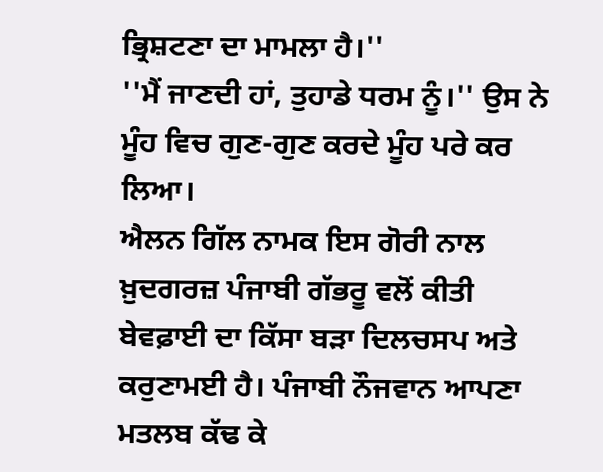ਭ੍ਰਿਸ਼ਟਣਾ ਦਾ ਮਾਮਲਾ ਹੈ।''
''ਮੈਂ ਜਾਣਦੀ ਹਾਂ, ਤੁਹਾਡੇ ਧਰਮ ਨੂੰ।'' ਉਸ ਨੇ ਮੂੰਹ ਵਿਚ ਗੁਣ-ਗੁਣ ਕਰਦੇ ਮੂੰਹ ਪਰੇ ਕਰ ਲਿਆ।
ਐਲਨ ਗਿੱਲ ਨਾਮਕ ਇਸ ਗੋਰੀ ਨਾਲ ਖ਼ੁਦਗਰਜ਼ ਪੰਜਾਬੀ ਗੱਭਰੂ ਵਲੋਂ ਕੀਤੀ ਬੇਵਫ਼ਾਈ ਦਾ ਕਿੱਸਾ ਬੜਾ ਦਿਲਚਸਪ ਅਤੇ ਕਰੁਣਾਮਈ ਹੈ। ਪੰਜਾਬੀ ਨੌਜਵਾਨ ਆਪਣਾ ਮਤਲਬ ਕੱਢ ਕੇ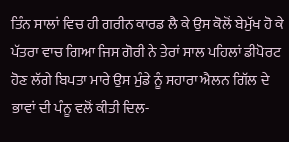ਤਿੰਨ ਸਾਲਾਂ ਵਿਚ ਹੀ ਗਰੀਨ ਕਾਰਡ ਲੈ ਕੇ ਉਸ ਕੋਲੋਂ ਬੇਮੁੱਖ ਹੋ ਕੇ ਪੱਤਰਾ ਵਾਚ ਗਿਆ ਜਿਸ ਗੋਰੀ ਨੇ ਤੇਰਾਂ ਸਾਲ ਪਹਿਲਾਂ ਡੀਪੋਰਟ ਹੋਣ ਲੱਗੇ ਬਿਪਤਾ ਮਾਰੇ ਉਸ ਮੁੰਡੇ ਨੂੰ ਸਹਾਰਾ ਐਲਨ ਗਿੱਲ ਦੇ ਭਾਵਾਂ ਦੀ ਪੰਨੂ ਵਲੋਂ ਕੀਤੀ ਦਿਲ-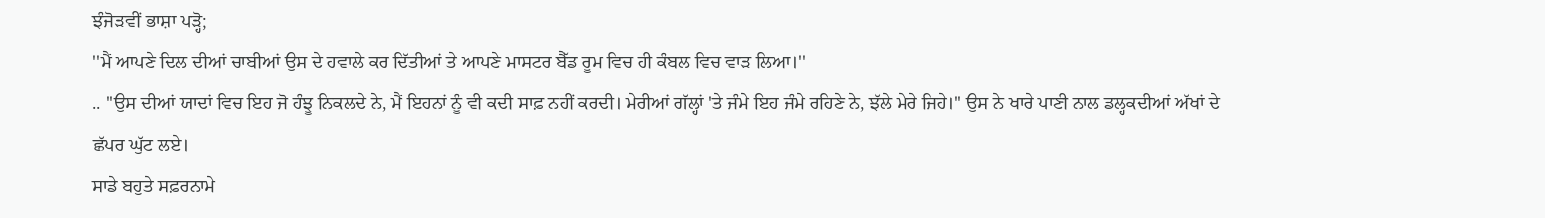ਝੰਜੋੜਵੀਂ ਭਾਸ਼ਾ ਪੜ੍ਹੋ;
''ਮੈਂ ਆਪਣੇ ਦਿਲ ਦੀਆਂ ਚਾਬੀਆਂ ਉਸ ਦੇ ਹਵਾਲੇ ਕਰ ਦਿੱਤੀਆਂ ਤੇ ਆਪਣੇ ਮਾਸਟਰ ਬੈੱਡ ਰੂਮ ਵਿਚ ਹੀ ਕੰਬਲ ਵਿਚ ਵਾੜ ਲਿਆ।''
.. ''ਉਸ ਦੀਆਂ ਯਾਦਾਂ ਵਿਚ ਇਹ ਜੋ ਹੰਝੂ ਨਿਕਲਦੇ ਨੇ, ਮੈਂ ਇਹਨਾਂ ਨੂੰ ਵੀ ਕਦੀ ਸਾਫ਼ ਨਹੀਂ ਕਰਦੀ। ਮੇਰੀਆਂ ਗੱਲ੍ਹਾਂ 'ਤੇ ਜੰਮੇ ਇਹ ਜੰਮੇ ਰਹਿਣੇ ਨੇ, ਝੱਲੇ ਮੇਰੇ ਜਿਹੇ।'' ਉਸ ਨੇ ਖਾਰੇ ਪਾਣੀ ਨਾਲ ਡਲ੍ਹਕਦੀਆਂ ਅੱਖਾਂ ਦੇ ਛੱਪਰ ਘੁੱਟ ਲਏ।
ਸਾਡੇ ਬਹੁਤੇ ਸਫ਼ਰਨਾਮੇ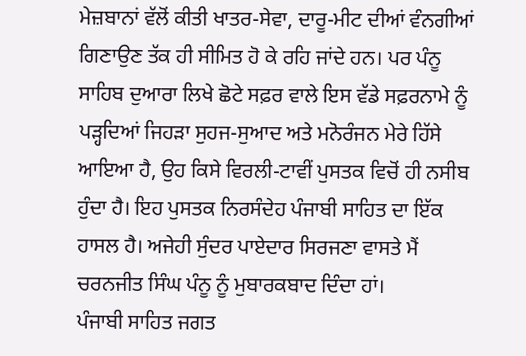ਮੇਜ਼ਬਾਨਾਂ ਵੱਲੋਂ ਕੀਤੀ ਖਾਤਰ-ਸੇਵਾ, ਦਾਰੂ-ਮੀਟ ਦੀਆਂ ਵੰਨਗੀਆਂ ਗਿਣਾਉਣ ਤੱਕ ਹੀ ਸੀਮਿਤ ਹੋ ਕੇ ਰਹਿ ਜਾਂਦੇ ਹਨ। ਪਰ ਪੰਨੂ ਸਾਹਿਬ ਦੁਆਰਾ ਲਿਖੇ ਛੋਟੇ ਸਫ਼ਰ ਵਾਲੇ ਇਸ ਵੱਡੇ ਸਫ਼ਰਨਾਮੇ ਨੂੰ ਪੜ੍ਹਦਿਆਂ ਜਿਹੜਾ ਸੁਹਜ-ਸੁਆਦ ਅਤੇ ਮਨੋਰੰਜਨ ਮੇਰੇ ਹਿੱਸੇ ਆਇਆ ਹੈ, ਉਹ ਕਿਸੇ ਵਿਰਲੀ-ਟਾਵੀਂ ਪੁਸਤਕ ਵਿਚੋਂ ਹੀ ਨਸੀਬ ਹੁੰਦਾ ਹੈ। ਇਹ ਪੁਸਤਕ ਨਿਰਸੰਦੇਹ ਪੰਜਾਬੀ ਸਾਹਿਤ ਦਾ ਇੱਕ ਹਾਸਲ ਹੈ। ਅਜੇਹੀ ਸੁੰਦਰ ਪਾਏਦਾਰ ਸਿਰਜਣਾ ਵਾਸਤੇ ਮੈਂ ਚਰਨਜੀਤ ਸਿੰਘ ਪੰਨੂ ਨੂੰ ਮੁਬਾਰਕਬਾਦ ਦਿੰਦਾ ਹਾਂ।
ਪੰਜਾਬੀ ਸਾਹਿਤ ਜਗਤ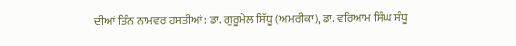ਦੀਆਂ ਤਿੰਨ ਨਾਮਵਰ ਹਸਤੀਆਂ: ਡਾ. ਗੁਰੂਮੇਲ ਸਿੱਧੂ (ਅਮਰੀਕਾ), ਡਾ. ਵਰਿਆਮ ਸਿੰਘ ਸੰਧੂ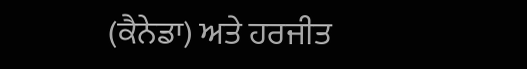(ਕੈਨੇਡਾ) ਅਤੇ ਹਰਜੀਤ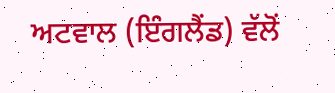ਅਟਵਾਲ (ਇੰਗਲੈਂਡ) ਵੱਲੋਂ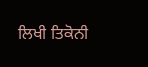ਲਿਖੀ ਤਿਕੋਨੀ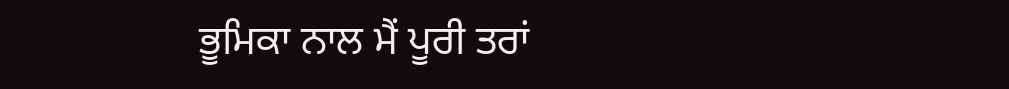ਭੂਮਿਕਾ ਨਾਲ ਮੈਂ ਪੂਰੀ ਤਰਾਂ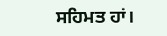ਸਹਿਮਤ ਹਾਂ।